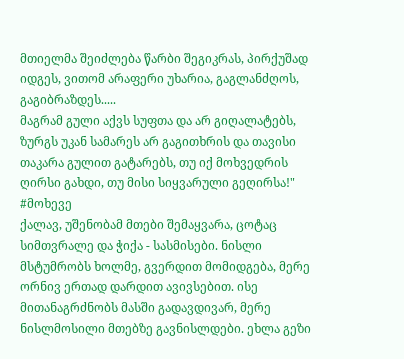მთიელმა შეიძლება წარბი შეგიკრას, პირქუშად იდგეს, ვითომ არაფერი უხარია, გაგლანძღოს, გაგიბრაზდეს.....
მაგრამ გული აქვს სუფთა და არ გიღალატებს, ზურგს უკან სამარეს არ გაგითხრის და თავისი თაკარა გულით გატარებს, თუ იქ მოხვედრის ღირსი გახდი, თუ მისი სიყვარული გეღირსა!" #მოხევე
ქალავ, უშენობამ მთები შემაყვარა, ცოტაც სიმთვრალე და ჭიქა - სასმისები. ნისლი მსტუმრობს ხოლმე, გვერდით მომიდგება, მერე ორნივ ერთად დარდით ავივსებით. ისე მითანაგრძნობს მასში გადავდივარ, მერე ნისლმოსილი მთებზე გავნისლდები. ეხლა გეზი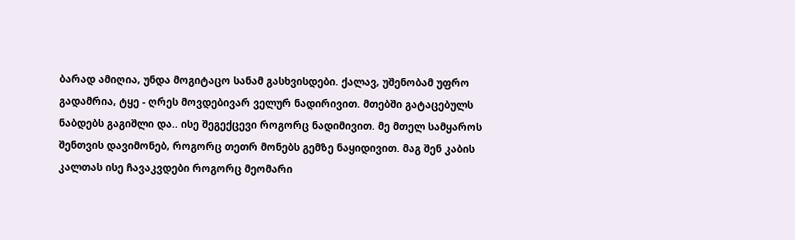ბარად ამიღია, უნდა მოგიტაცო სანამ გასხვისდები. ქალავ, უშენობამ უფრო გადამრია, ტყე - ღრეს მოვდებივარ ველურ ნადირივით. მთებში გატაცებულს ნაბდებს გაგიშლი და.. ისე შეგექცევი როგორც ნადიმივით. მე მთელ სამყაროს შენთვის დავიმონებ, როგორც თეთრ მონებს გემზე ნაყიდივით. მაგ შენ კაბის კალთას ისე ჩავაკვდები როგორც მეომარი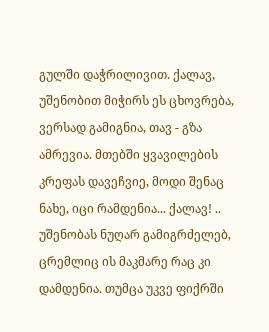გულში დაჭრილივით. ქალავ, უშენობით მიჭირს ეს ცხოვრება, ვერსად გამიგნია, თავ - გზა ამრევია. მთებში ყვავილების კრეფას დავეჩვიე, მოდი შენაც ნახე, იცი რამდენია... ქალავ! .. უშენობას ნუღარ გამიგრძელებ, ცრემლიც ის მაკმარე რაც კი დამდენია. თუმცა უკვე ფიქრში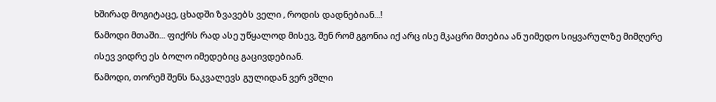ხშირად მოგიტაცე, ცხადში ზვავებს ველი , როდის დადნებიან...!
წამოდი მთაში... ფიქრს რად ასე უწყალოდ მისევ, შენ რომ გგონია იქ არც ისე მკაცრი მთებია ან უიმედო სიყვარულზე მიმღერე ისევ ვიდრე ეს ბოლო იმედებიც გაცივდებიან.
წამოდი, თორემ შენს ნაკვალევს გულიდან ვერ ვშლი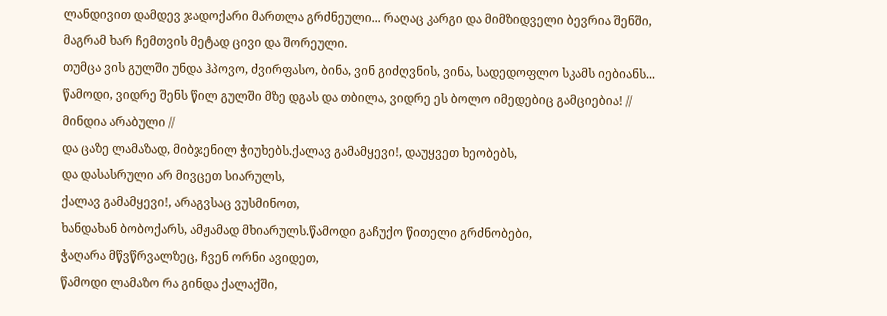ლანდივით დამდევ ჯადოქარი მართლა გრძნეული... რაღაც კარგი და მიმზიდველი ბევრია შენში, მაგრამ ხარ ჩემთვის მეტად ცივი და შორეული.
თუმცა ვის გულში უნდა ჰპოვო, ძვირფასო, ბინა, ვინ გიძღვნის, ვინა, სადედოფლო სკამს იებიანს... წამოდი, ვიდრე შენს წილ გულში მზე დგას და თბილა, ვიდრე ეს ბოლო იმედებიც გამციებია! // მინდია არაბული //
და ცაზე ლამაზად, მიბჯენილ ჭიუხებს.ქალავ გამამყევი!, დაუყვეთ ხეობებს,
და დასასრული არ მივცეთ სიარულს,
ქალავ გამამყევი!, არაგვსაც ვუსმინოთ,
ხანდახან ბობოქარს, ამჟამად მხიარულს.წამოდი გაჩუქო წითელი გრძნობები,
ჭაღარა მწვწრვალზეც, ჩვენ ორნი ავიდეთ,
წამოდი ლამაზო რა გინდა ქალაქში,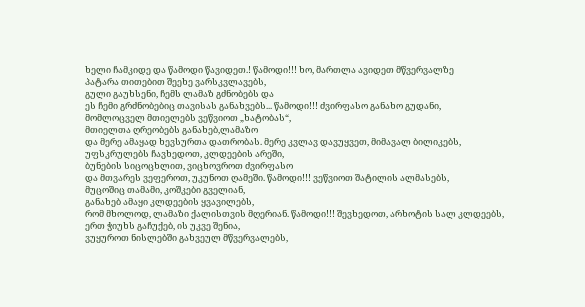ხელი ჩამკიდე და წამოდი წავიდეთ.! წამოდი!!! ხო, მართლა ავიდეთ მწვერვალზე
პატარა თითებით შეეხე ვარსკვლავებს,
გული გაუხსენი, ჩემს ლამაზ გძნობებს და
ეს ჩემი გრძნობებიც თავისას განახვებს... წამოდი!!! ძვირფასო განახო გუდანი,
მომლოცველ მთიელებს ვეწვიოთ „ხატობას“,
მთიელთა ღრეობებს განახებ,ლამაზო
და მერე ამაყად ხევსურთა დათრობას. მერე კვლავ დავუყვეთ, მიმავალ ბილიკებს,
უფსკრულებს ჩავხედოთ, კლდეების არეში,
ბუნების სიცოცხლით, ვიცხოვროთ ძვირფასო
და მთვარეს ვეფეროთ, უკუნოთ ღამეში. წამოდი!!! ვეწვიოთ შატილის ალმასებს,
მუცოშიც თამამი, კოშკები გველიან,
განახებ ამაყი კლდეების ყვავილებს,
რომ მხოლოდ, ლამაზი ქალისთვის მღერიან. წამოდი!!! შევხედოთ, არხოტის სალ კლდეებს,
ერთ ჭიუხს გაჩუქებ, ის უკვე შენია,
ვუყუროთ ნისლებში გახვეულ მწვერვალებს,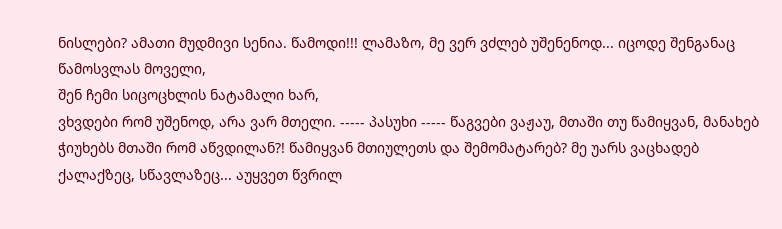ნისლები? ამათი მუდმივი სენია. წამოდი!!! ლამაზო, მე ვერ ვძლებ უშენენოდ... იცოდე შენგანაც წამოსვლას მოველი,
შენ ჩემი სიცოცხლის ნატამალი ხარ,
ვხვდები რომ უშენოდ, არა ვარ მთელი. ----- პასუხი ----- წაგვები ვაჟაუ, მთაში თუ წამიყვან, მანახებ ჭიუხებს მთაში რომ აწვდილან?! წამიყვან მთიულეთს და შემომატარებ? მე უარს ვაცხადებ ქალაქზეც, სწავლაზეც... აუყვეთ წვრილ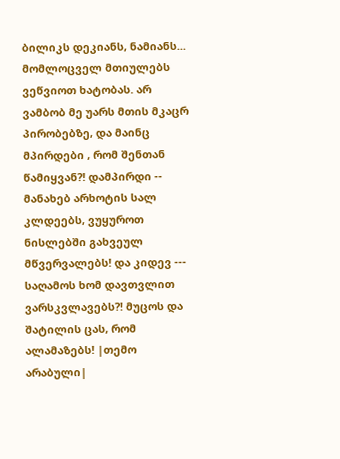ბილიკს დეკიანს, ნამიანს... მომლოცველ მთიულებს ვეწვიოთ ხატობას. არ ვამბობ მე უარს მთის მკაცრ პირობებზე, და მაინც მპირდები , რომ შენთან წამიყვან?! დამპირდი -- მანახებ არხოტის სალ კლდეებს, ვუყუროთ ნისლებში გახვეულ მწვერვალებს! და კიდევ --- საღამოს ხომ დავთვლით ვარსკვლავებს?! მუცოს და შატილის ცას, რომ ალამაზებს! |თემო არაბული|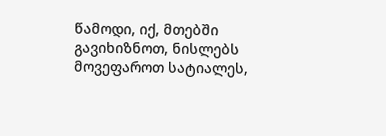წამოდი, იქ, მთებში გავიხიზნოთ, ნისლებს მოვეფაროთ სატიალეს,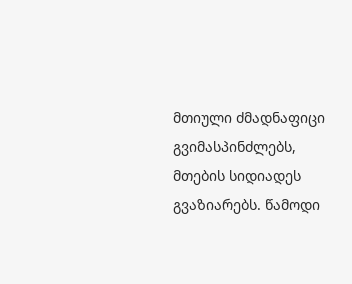მთიული ძმადნაფიცი გვიმასპინძლებს, მთების სიდიადეს გვაზიარებს. წამოდი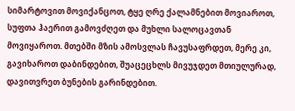სიმარტოვით მოვიქანცოთ, ტყე ღრე ქალამნებით მოვიაროთ, სუფთა ჰაერით გამოვძღეთ და მუხლი სალოცავთან მოვიყაროთ. მთებში მზის ამოსვლას ჩავუსაფრდეთ, მერე კი, გავიხაროთ დაბინდებით, შუაცეცხლს მივუჯდეთ მთიულურად, დავითვრეთ ბუნების გარინდებით.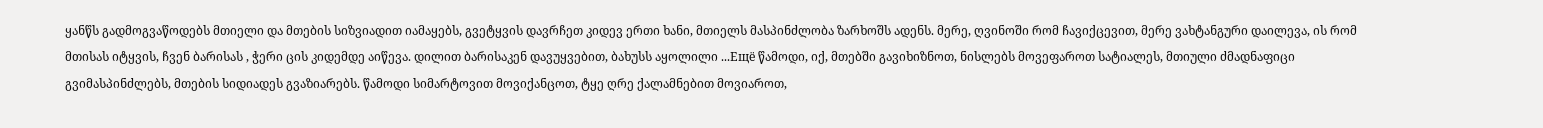ყანწს გადმოგვაწოდებს მთიელი და მთების სიზვიადით იამაყებს, გვეტყვის დავრჩეთ კიდევ ერთი ხანი, მთიელს მასპინძლობა ზარხოშს ადენს. მერე, ღვინოში რომ ჩავიქცევით, მერე ვახტანგური დაილევა, ის რომ მთისას იტყვის, ჩვენ ბარისას , ჭერი ცის კიდემდე აიწევა. დილით ბარისაკენ დავუყვებით, ბახუსს აყოლილი ...Ещё წამოდი, იქ, მთებში გავიხიზნოთ, ნისლებს მოვეფაროთ სატიალეს, მთიული ძმადნაფიცი გვიმასპინძლებს, მთების სიდიადეს გვაზიარებს. წამოდი სიმარტოვით მოვიქანცოთ, ტყე ღრე ქალამნებით მოვიაროთ,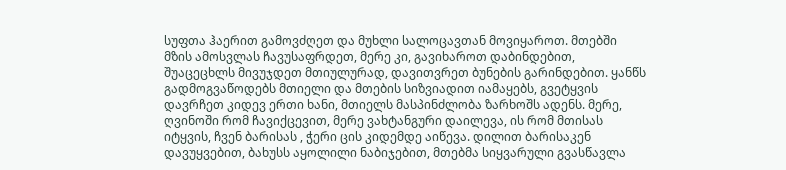სუფთა ჰაერით გამოვძღეთ და მუხლი სალოცავთან მოვიყაროთ. მთებში მზის ამოსვლას ჩავუსაფრდეთ, მერე კი, გავიხაროთ დაბინდებით, შუაცეცხლს მივუჯდეთ მთიულურად, დავითვრეთ ბუნების გარინდებით. ყანწს გადმოგვაწოდებს მთიელი და მთების სიზვიადით იამაყებს, გვეტყვის დავრჩეთ კიდევ ერთი ხანი, მთიელს მასპინძლობა ზარხოშს ადენს. მერე, ღვინოში რომ ჩავიქცევით, მერე ვახტანგური დაილევა, ის რომ მთისას იტყვის, ჩვენ ბარისას , ჭერი ცის კიდემდე აიწევა. დილით ბარისაკენ დავუყვებით, ბახუსს აყოლილი ნაბიჯებით, მთებმა სიყვარული გვასწავლა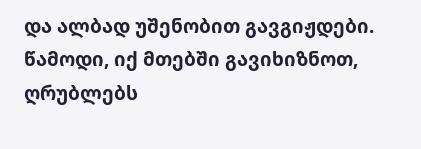და ალბად უშენობით გავგიჟდები. წამოდი, იქ მთებში გავიხიზნოთ, ღრუბლებს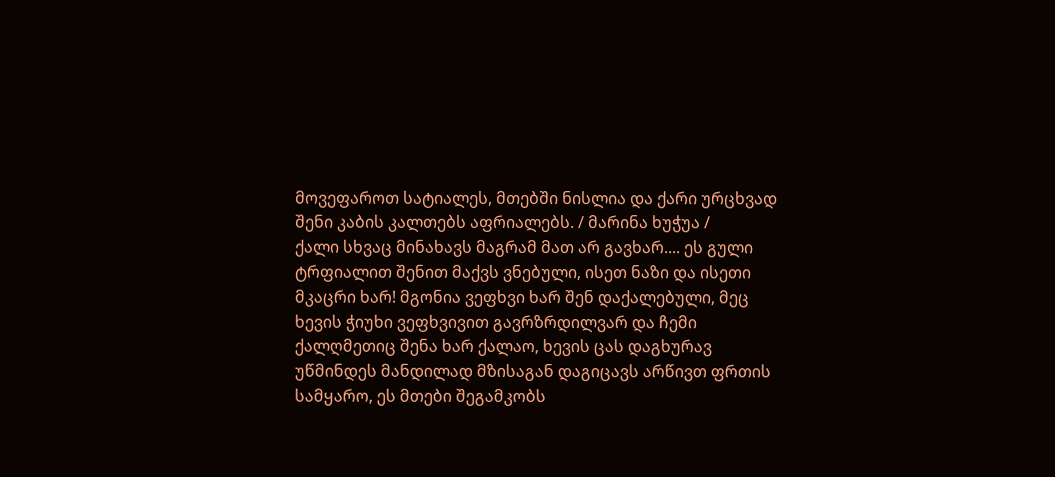მოვეფაროთ სატიალეს, მთებში ნისლია და ქარი ურცხვად შენი კაბის კალთებს აფრიალებს. / მარინა ხუჭუა /
ქალი სხვაც მინახავს მაგრამ მათ არ გავხარ.... ეს გული ტრფიალით შენით მაქვს ვნებული, ისეთ ნაზი და ისეთი მკაცრი ხარ! მგონია ვეფხვი ხარ შენ დაქალებული, მეც ხევის ჭიუხი ვეფხვივით გავრზრდილვარ და ჩემი ქალღმეთიც შენა ხარ ქალაო, ხევის ცას დაგხურავ უწმინდეს მანდილად მზისაგან დაგიცავს არწივთ ფრთის სამყარო, ეს მთები შეგამკობს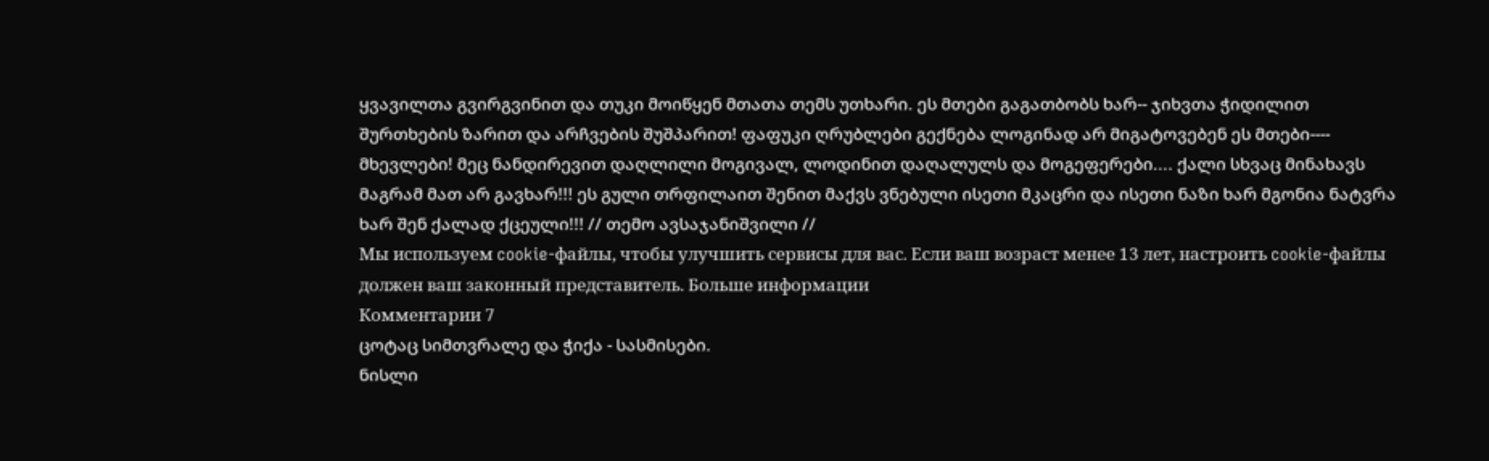ყვავილთა გვირგვინით და თუკი მოიწყენ მთათა თემს უთხარი. ეს მთები გაგათბობს ხარ-- ჯიხვთა ჭიდილით შურთხების ზარით და არჩვების შუშპარით! ფაფუკი ღრუბლები გექნება ლოგინად არ მიგატოვებენ ეს მთები---- მხევლები! მეც ნანდირევით დაღლილი მოგივალ, ლოდინით დაღალულს და მოგეფერები.... ქალი სხვაც მინახავს მაგრამ მათ არ გავხარ!!! ეს გული თრფილაით შენით მაქვს ვნებული ისეთი მკაცრი და ისეთი ნაზი ხარ მგონია ნატვრა ხარ შენ ქალად ქცეული!!! // თემო ავსაჯანიშვილი //
Мы используем cookie-файлы, чтобы улучшить сервисы для вас. Если ваш возраст менее 13 лет, настроить cookie-файлы должен ваш законный представитель. Больше информации
Комментарии 7
ცოტაც სიმთვრალე და ჭიქა - სასმისები.
ნისლი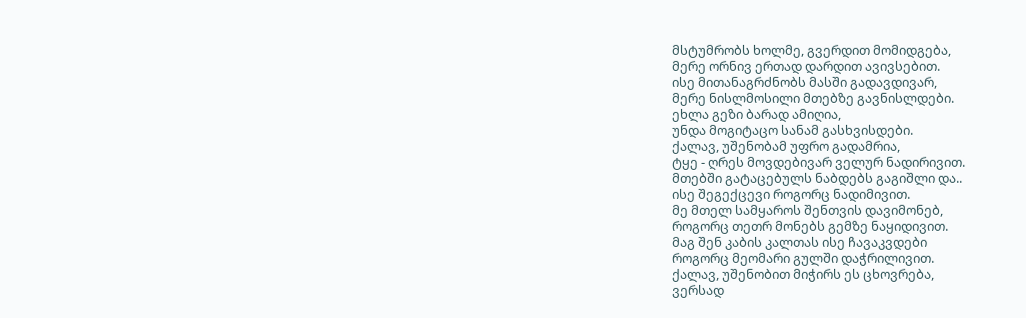მსტუმრობს ხოლმე, გვერდით მომიდგება,
მერე ორნივ ერთად დარდით ავივსებით.
ისე მითანაგრძნობს მასში გადავდივარ,
მერე ნისლმოსილი მთებზე გავნისლდები.
ეხლა გეზი ბარად ამიღია,
უნდა მოგიტაცო სანამ გასხვისდები.
ქალავ, უშენობამ უფრო გადამრია,
ტყე - ღრეს მოვდებივარ ველურ ნადირივით.
მთებში გატაცებულს ნაბდებს გაგიშლი და..
ისე შეგექცევი როგორც ნადიმივით.
მე მთელ სამყაროს შენთვის დავიმონებ,
როგორც თეთრ მონებს გემზე ნაყიდივით.
მაგ შენ კაბის კალთას ისე ჩავაკვდები
როგორც მეომარი გულში დაჭრილივით.
ქალავ, უშენობით მიჭირს ეს ცხოვრება,
ვერსად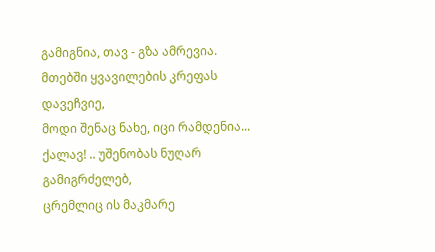გამიგნია, თავ - გზა ამრევია.
მთებში ყვავილების კრეფას დავეჩვიე,
მოდი შენაც ნახე, იცი რამდენია...
ქალავ! .. უშენობას ნუღარ გამიგრძელებ,
ცრემლიც ის მაკმარე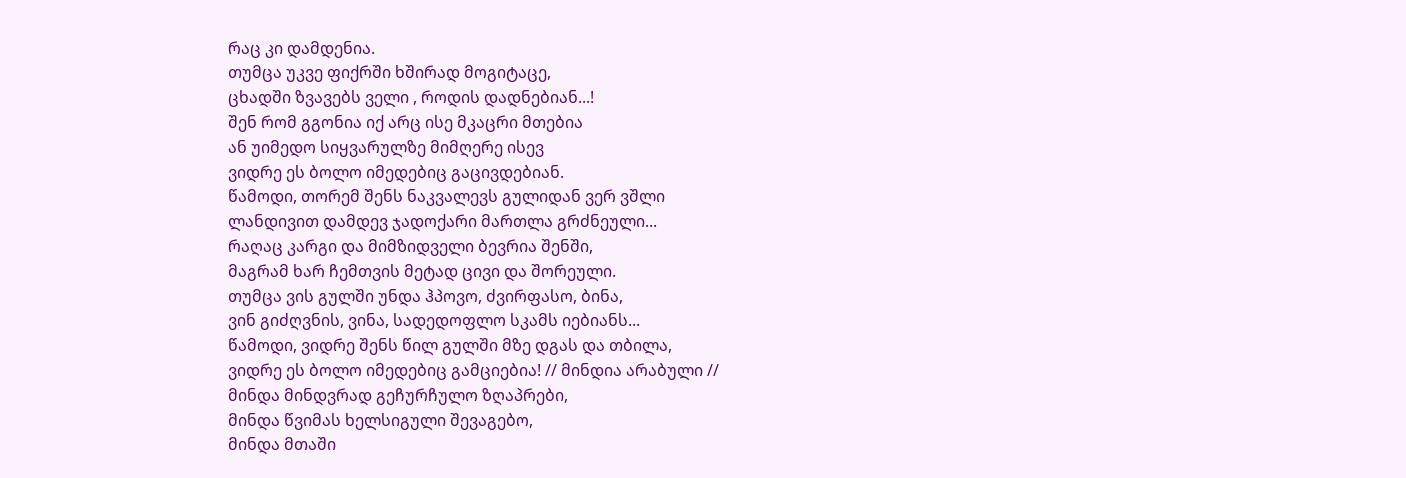რაც კი დამდენია.
თუმცა უკვე ფიქრში ხშირად მოგიტაცე,
ცხადში ზვავებს ველი , როდის დადნებიან...!
შენ რომ გგონია იქ არც ისე მკაცრი მთებია
ან უიმედო სიყვარულზე მიმღერე ისევ
ვიდრე ეს ბოლო იმედებიც გაცივდებიან.
წამოდი, თორემ შენს ნაკვალევს გულიდან ვერ ვშლი
ლანდივით დამდევ ჯადოქარი მართლა გრძნეული...
რაღაც კარგი და მიმზიდველი ბევრია შენში,
მაგრამ ხარ ჩემთვის მეტად ცივი და შორეული.
თუმცა ვის გულში უნდა ჰპოვო, ძვირფასო, ბინა,
ვინ გიძღვნის, ვინა, სადედოფლო სკამს იებიანს...
წამოდი, ვიდრე შენს წილ გულში მზე დგას და თბილა,
ვიდრე ეს ბოლო იმედებიც გამციებია! // მინდია არაბული //
მინდა მინდვრად გეჩურჩულო ზღაპრები,
მინდა წვიმას ხელსიგული შევაგებო,
მინდა მთაში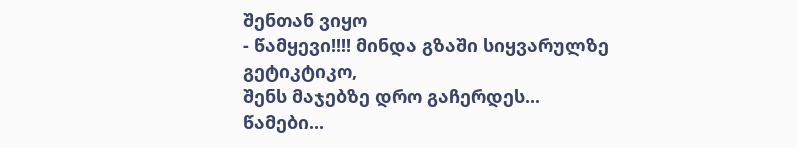შენთან ვიყო
- წამყევი!!!! მინდა გზაში სიყვარულზე გეტიკტიკო,
შენს მაჯებზე დრო გაჩერდეს...
წამები...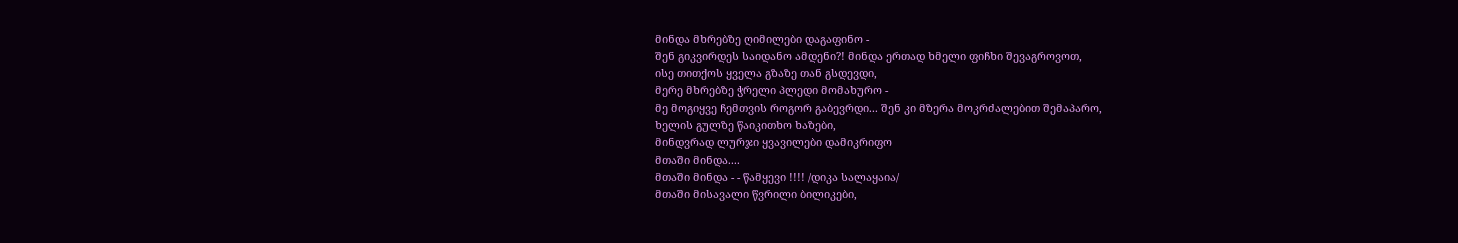მინდა მხრებზე ღიმილები დაგაფინო -
შენ გიკვირდეს საიდანო ამდენი?! მინდა ერთად ხმელი ფიჩხი შევაგროვოთ,
ისე თითქოს ყველა გზაზე თან გსდევდი,
მერე მხრებზე ჭრელი პლედი მომახურო -
მე მოგიყვე ჩემთვის როგორ გაბევრდი... შენ კი მზერა მოკრძალებით შემაპარო,
ხელის გულზე წაიკითხო ხაზები,
მინდვრად ლურჯი ყვავილები დამიკრიფო
მთაში მინდა....
მთაში მინდა - - წამყევი !!!! /დიკა სალაყაია/
მთაში მისავალი წვრილი ბილიკები,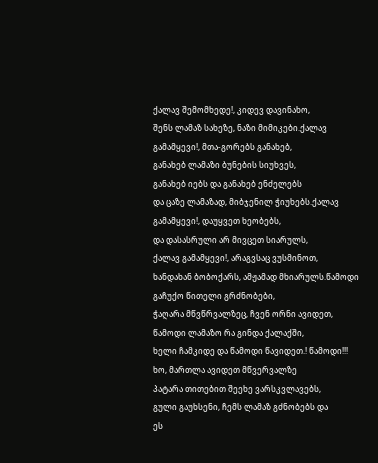ქალავ შემომხედე!, კიდევ დავინახო,
შენს ლამაზ სახეზე, ნაზი მიმიკები.ქალავ გამამყევი!, მთა-გორებს განახებ,
განახებ ლამაზი ბუნების სიუხვეს,
განახებ იებს და განახებ ენძელებს
და ცაზე ლამაზად, მიბჯენილ ჭიუხებს.ქალავ გამამყევი!, დაუყვეთ ხეობებს,
და დასასრული არ მივცეთ სიარულს,
ქალავ გამამყევი!, არაგვსაც ვუსმინოთ,
ხანდახან ბობოქარს, ამჟამად მხიარულს.წამოდი გაჩუქო წითელი გრძნობები,
ჭაღარა მწვწრვალზეც, ჩვენ ორნი ავიდეთ,
წამოდი ლამაზო რა გინდა ქალაქში,
ხელი ჩამკიდე და წამოდი წავიდეთ.! წამოდი!!! ხო, მართლა ავიდეთ მწვერვალზე
პატარა თითებით შეეხე ვარსკვლავებს,
გული გაუხსენი, ჩემს ლამაზ გძნობებს და
ეს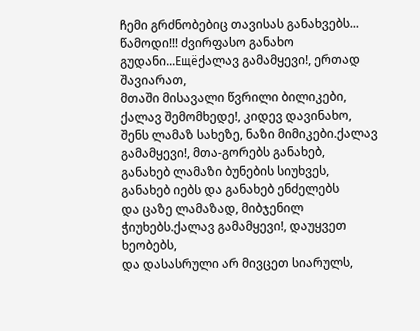ჩემი გრძნობებიც თავისას განახვებს... წამოდი!!! ძვირფასო განახო გუდანი...Ещёქალავ გამამყევი!, ერთად შავიარათ,
მთაში მისავალი წვრილი ბილიკები,
ქალავ შემომხედე!, კიდევ დავინახო,
შენს ლამაზ სახეზე, ნაზი მიმიკები.ქალავ გამამყევი!, მთა-გორებს განახებ,
განახებ ლამაზი ბუნების სიუხვეს,
განახებ იებს და განახებ ენძელებს
და ცაზე ლამაზად, მიბჯენილ ჭიუხებს.ქალავ გამამყევი!, დაუყვეთ ხეობებს,
და დასასრული არ მივცეთ სიარულს,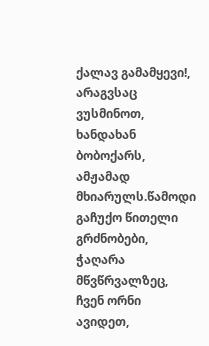ქალავ გამამყევი!, არაგვსაც ვუსმინოთ,
ხანდახან ბობოქარს, ამჟამად მხიარულს.წამოდი გაჩუქო წითელი გრძნობები,
ჭაღარა მწვწრვალზეც, ჩვენ ორნი ავიდეთ,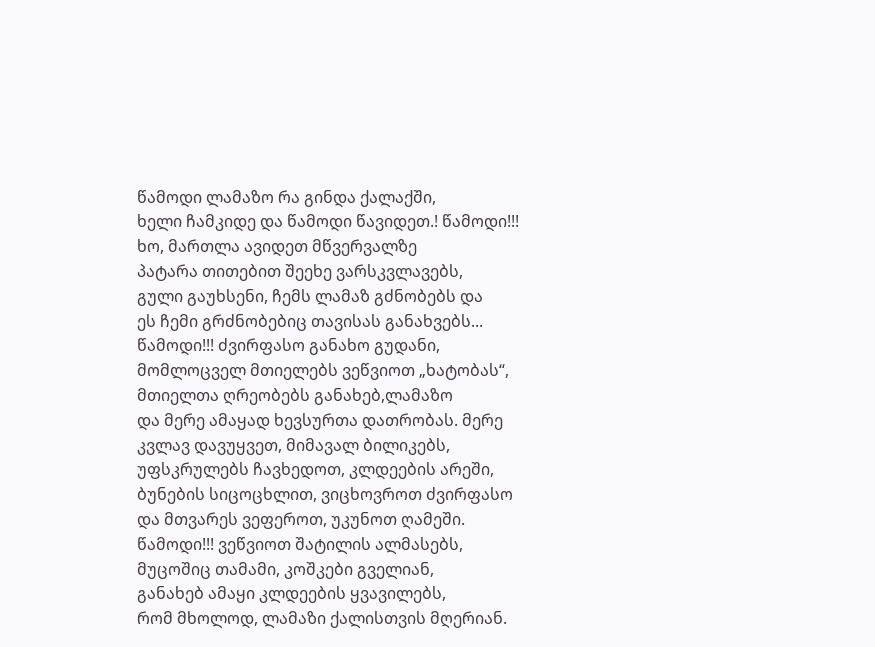წამოდი ლამაზო რა გინდა ქალაქში,
ხელი ჩამკიდე და წამოდი წავიდეთ.! წამოდი!!! ხო, მართლა ავიდეთ მწვერვალზე
პატარა თითებით შეეხე ვარსკვლავებს,
გული გაუხსენი, ჩემს ლამაზ გძნობებს და
ეს ჩემი გრძნობებიც თავისას განახვებს... წამოდი!!! ძვირფასო განახო გუდანი,
მომლოცველ მთიელებს ვეწვიოთ „ხატობას“,
მთიელთა ღრეობებს განახებ,ლამაზო
და მერე ამაყად ხევსურთა დათრობას. მერე კვლავ დავუყვეთ, მიმავალ ბილიკებს,
უფსკრულებს ჩავხედოთ, კლდეების არეში,
ბუნების სიცოცხლით, ვიცხოვროთ ძვირფასო
და მთვარეს ვეფეროთ, უკუნოთ ღამეში. წამოდი!!! ვეწვიოთ შატილის ალმასებს,
მუცოშიც თამამი, კოშკები გველიან,
განახებ ამაყი კლდეების ყვავილებს,
რომ მხოლოდ, ლამაზი ქალისთვის მღერიან.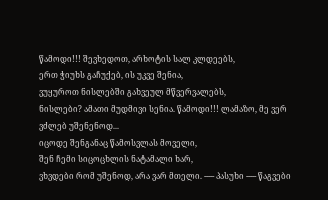წამოდი!!! შევხედოთ, არხოტის სალ კლდეებს,
ერთ ჭიუხს გაჩუქებ, ის უკვე შენია,
ვუყუროთ ნისლებში გახვეულ მწვერვალებს,
ნისლები? ამათი მუდმივი სენია. წამოდი!!! ლამაზო, მე ვერ ვძლებ უშენენოდ...
იცოდე შენგანაც წამოსვლას მოველი,
შენ ჩემი სიცოცხლის ნატამალი ხარ,
ვხვდები რომ უშენოდ, არა ვარ მთელი. ----- პასუხი ----- წაგვები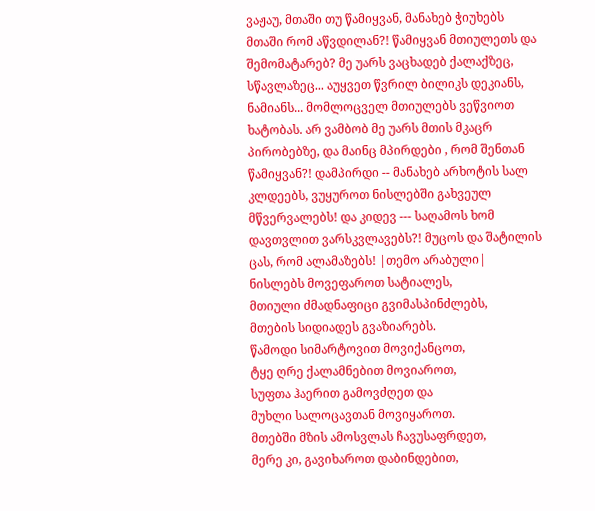ვაჟაუ, მთაში თუ წამიყვან, მანახებ ჭიუხებს მთაში რომ აწვდილან?! წამიყვან მთიულეთს და შემომატარებ? მე უარს ვაცხადებ ქალაქზეც, სწავლაზეც... აუყვეთ წვრილ ბილიკს დეკიანს, ნამიანს... მომლოცველ მთიულებს ვეწვიოთ ხატობას. არ ვამბობ მე უარს მთის მკაცრ პირობებზე, და მაინც მპირდები , რომ შენთან წამიყვან?! დამპირდი -- მანახებ არხოტის სალ კლდეებს, ვუყუროთ ნისლებში გახვეულ მწვერვალებს! და კიდევ --- საღამოს ხომ დავთვლით ვარსკვლავებს?! მუცოს და შატილის ცას, რომ ალამაზებს! |თემო არაბული|
ნისლებს მოვეფაროთ სატიალეს,
მთიული ძმადნაფიცი გვიმასპინძლებს,
მთების სიდიადეს გვაზიარებს.
წამოდი სიმარტოვით მოვიქანცოთ,
ტყე ღრე ქალამნებით მოვიაროთ,
სუფთა ჰაერით გამოვძღეთ და
მუხლი სალოცავთან მოვიყაროთ.
მთებში მზის ამოსვლას ჩავუსაფრდეთ,
მერე კი, გავიხაროთ დაბინდებით,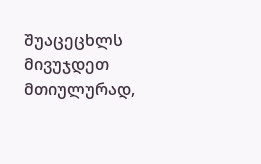შუაცეცხლს მივუჯდეთ მთიულურად,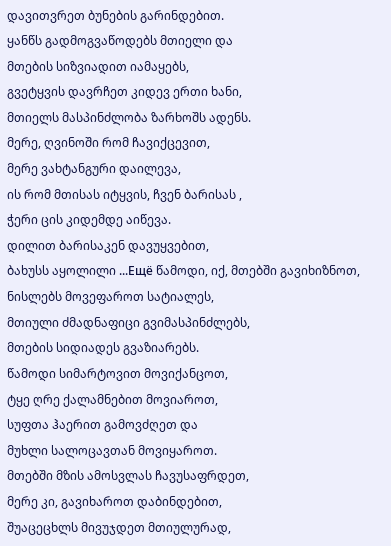დავითვრეთ ბუნების გარინდებით.
ყანწს გადმოგვაწოდებს მთიელი და
მთების სიზვიადით იამაყებს,
გვეტყვის დავრჩეთ კიდევ ერთი ხანი,
მთიელს მასპინძლობა ზარხოშს ადენს.
მერე, ღვინოში რომ ჩავიქცევით,
მერე ვახტანგური დაილევა,
ის რომ მთისას იტყვის, ჩვენ ბარისას ,
ჭერი ცის კიდემდე აიწევა.
დილით ბარისაკენ დავუყვებით,
ბახუსს აყოლილი ...Ещё წამოდი, იქ, მთებში გავიხიზნოთ,
ნისლებს მოვეფაროთ სატიალეს,
მთიული ძმადნაფიცი გვიმასპინძლებს,
მთების სიდიადეს გვაზიარებს.
წამოდი სიმარტოვით მოვიქანცოთ,
ტყე ღრე ქალამნებით მოვიაროთ,
სუფთა ჰაერით გამოვძღეთ და
მუხლი სალოცავთან მოვიყაროთ.
მთებში მზის ამოსვლას ჩავუსაფრდეთ,
მერე კი, გავიხაროთ დაბინდებით,
შუაცეცხლს მივუჯდეთ მთიულურად,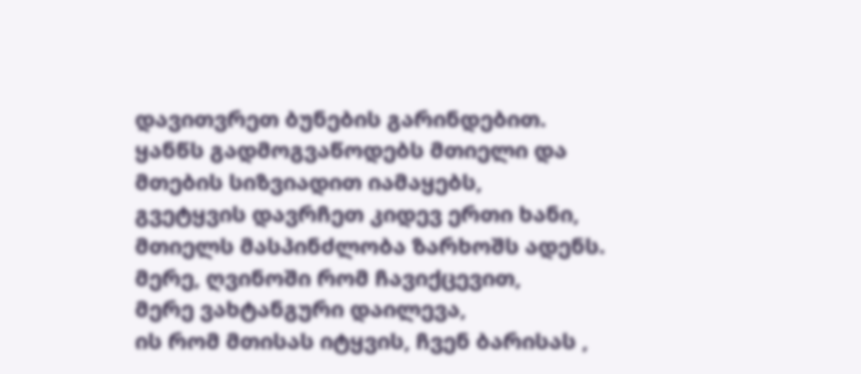დავითვრეთ ბუნების გარინდებით.
ყანწს გადმოგვაწოდებს მთიელი და
მთების სიზვიადით იამაყებს,
გვეტყვის დავრჩეთ კიდევ ერთი ხანი,
მთიელს მასპინძლობა ზარხოშს ადენს.
მერე, ღვინოში რომ ჩავიქცევით,
მერე ვახტანგური დაილევა,
ის რომ მთისას იტყვის, ჩვენ ბარისას ,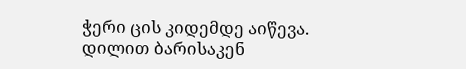ჭერი ცის კიდემდე აიწევა.
დილით ბარისაკენ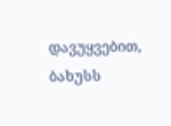დავუყვებით,
ბახუსს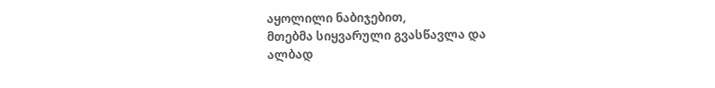აყოლილი ნაბიჯებით,
მთებმა სიყვარული გვასწავლა და
ალბად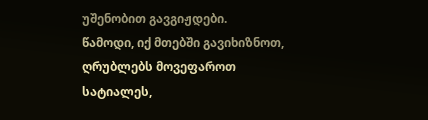უშენობით გავგიჟდები.
წამოდი, იქ მთებში გავიხიზნოთ,
ღრუბლებს მოვეფაროთ სატიალეს,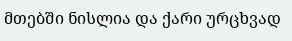მთებში ნისლია და ქარი ურცხვად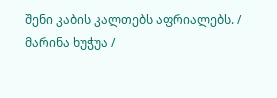შენი კაბის კალთებს აფრიალებს. / მარინა ხუჭუა /